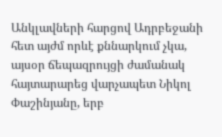Անկլավների հարցով Ադրբեջանի հետ այժմ որևէ քննարկում չկա, այսօր ճեպազրույցի ժամանակ հայտարարեց վարչապետ Նիկոլ Փաշինյանը, երբ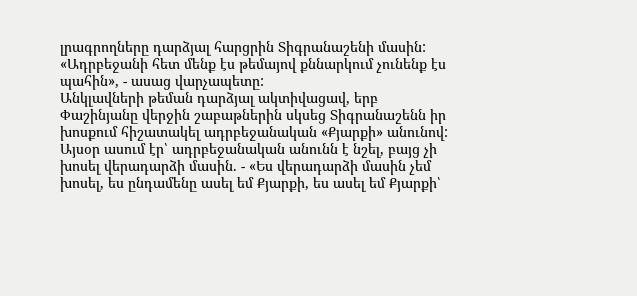լրագրողները դարձյալ հարցրին Տիգրանաշենի մասին:
«Ադրբեջանի հետ մենք էս թեմայով քննարկում չունենք էս պահին», - ասաց վարչապետը:
Անկլավների թեման դարձյալ ակտիվացավ, երբ Փաշինյանը վերջին շաբաթներին սկսեց Տիգրանաշենն իր խոսքում հիշատակել ադրբեջանական «Քյարքի» անունով: Այսօր ասում էր՝ ադրբեջանական անունն է նշել, բայց չի խոսել վերադարձի մասին. - «Ես վերադարձի մասին չեմ խոսել, ես ընդամենը ասել եմ Քյարքի, ես ասել եմ Քյարքի՝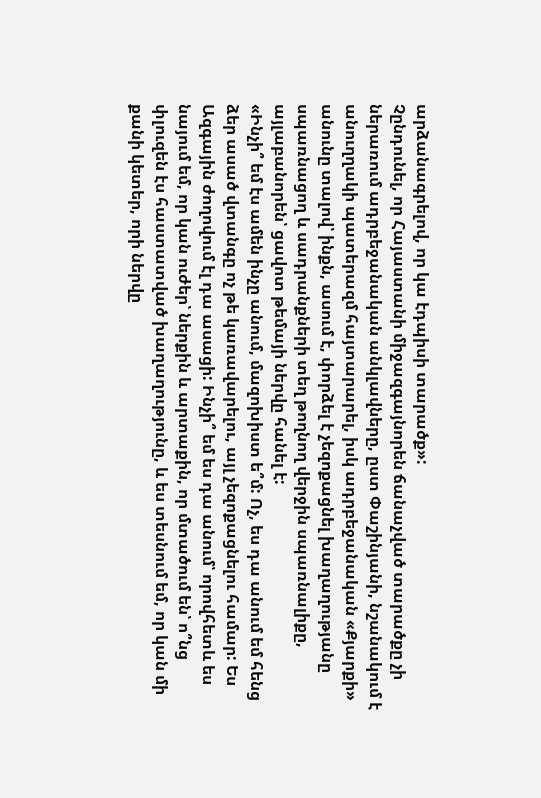արձանագրելով, որ կա էդպիսի տարածք»:
Չընդունել, որ Հայաստանի միջազգայնորեն ճանաչված տարածքը չի ներառում ադրբեջանական անկլավները, ըստ Փաշինյանի, նշանակում է անուղղակի պատերազմ հայտարարել, իսկ ադրբեջանական «Քյարքի» անունը տալով՝ ինքն, ասում է, փորձել է չեզոքացնել խաղաղությանը սպառնացող և սադրանքների տեղ թողնող վերջին սպառնալիքը, այլաբանորեն՝ ցավոտ թեմայի ներվը հանել է:
«Ինչի՞ եմ էս ամեն ինչը անում, մազոխիստ ե՞մ: Ոչ, ես դա անում եմ հենց ձեր ասած վտանգը ոչ թե կառավարելու, այլ չեզոքացնելու համար: Ես Ազգային ժողովում էլ դա ասացի: Ինչի՞ եմ ես դա անում՝ որովհետև ես նայում եմ, որ կան ուժեր՝ ներքին և արտաքին, որ մտածում են՝ ո՞նց փլուզեն էս հաստատված խաղաղությունը, և ես տեսնում եմ, որ կան մի քանի կետեր, որի ներվը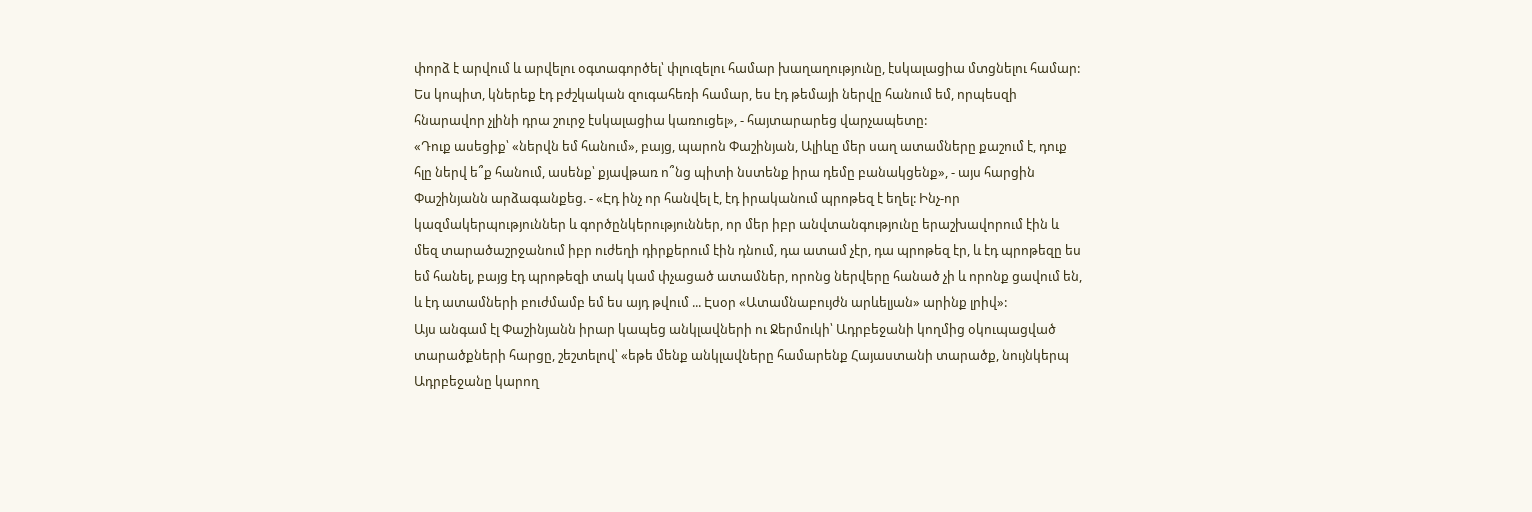փորձ է արվում և արվելու օգտագործել՝ փլուզելու համար խաղաղությունը, էսկալացիա մտցնելու համար: Ես կոպիտ, կներեք էդ բժշկական զուգահեռի համար, ես էդ թեմայի ներվը հանում եմ, որպեսզի հնարավոր չլինի դրա շուրջ էսկալացիա կառուցել», - հայտարարեց վարչապետը:
«Դուք ասեցիք՝ «ներվն եմ հանում», բայց, պարոն Փաշինյան, Ալիևը մեր սաղ ատամները քաշում է, դուք հլը ներվ ե՞ք հանում, ասենք՝ քյավթառ ո՞նց պիտի նստենք իրա դեմը բանակցենք», - այս հարցին Փաշինյանն արձագանքեց. - «Էդ ինչ որ հանվել է, էդ իրականում պրոթեզ է եղել: Ինչ-որ կազմակերպություններ և գործընկերություններ, որ մեր իբր անվտանգությունը երաշխավորում էին և մեզ տարածաշրջանում իբր ուժեղի դիրքերում էին դնում, դա ատամ չէր, դա պրոթեզ էր, և էդ պրոթեզը ես եմ հանել, բայց էդ պրոթեզի տակ կամ փչացած ատամներ, որոնց ներվերը հանած չի և որոնք ցավում են, և էդ ատամների բուժմամբ եմ ես այդ թվում ... Էսօր «Ատամնաբույժն արևելյան» արինք լրիվ»:
Այս անգամ էլ Փաշինյանն իրար կապեց անկլավների ու Ջերմուկի՝ Ադրբեջանի կողմից օկուպացված տարածքների հարցը, շեշտելով՝ «եթե մենք անկլավները համարենք Հայաստանի տարածք, նույնկերպ Ադրբեջանը կարող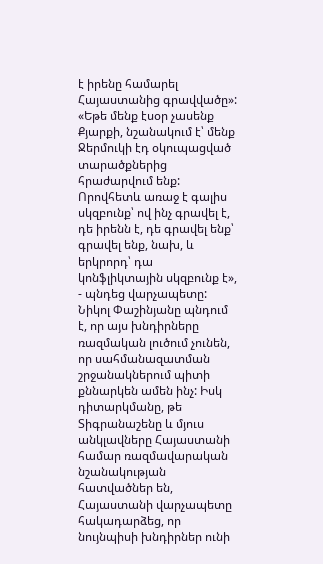է իրենը համարել Հայաստանից գրավվածը»:
«Եթե մենք էսօր չասենք Քյարքի, նշանակում է՝ մենք Ջերմուկի էդ օկուպացված տարածքներից հրաժարվում ենք: Որովհետև առաջ է գալիս սկզբունք՝ ով ինչ գրավել է, դե իրենն է, դե գրավել ենք՝ գրավել ենք, նախ, և երկրորդ՝ դա կոնֆլիկտային սկզբունք է», - պնդեց վարչապետը:
Նիկոլ Փաշինյանը պնդում է, որ այս խնդիրները ռազմական լուծում չունեն, որ սահմանազատման շրջանակներում պիտի քննարկեն ամեն ինչ: Իսկ դիտարկմանը, թե Տիգրանաշենը և մյուս անկլավները Հայաստանի համար ռազմավարական նշանակության հատվածներ են, Հայաստանի վարչապետը հակադարձեց, որ նույնպիսի խնդիրներ ունի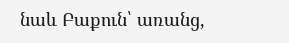նաև Բաքուն՝ առանց,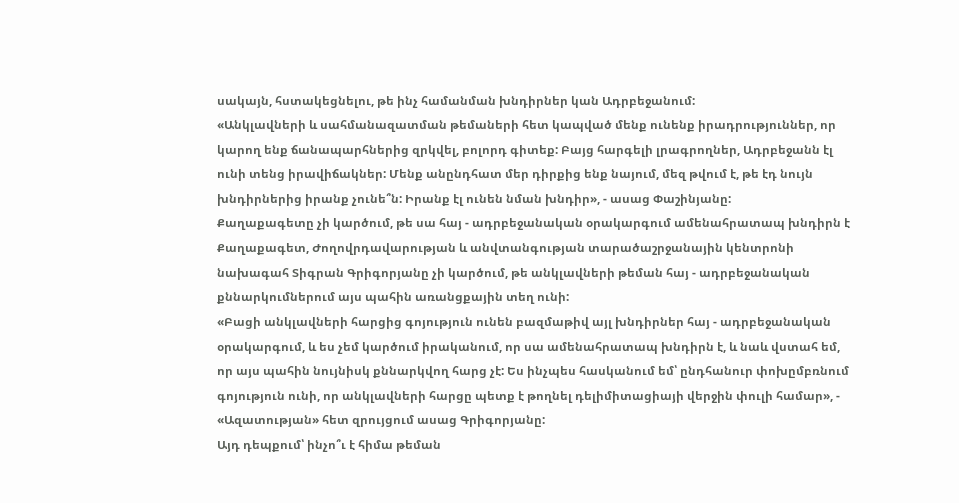սակայն, հստակեցնելու, թե ինչ համանման խնդիրներ կան Ադրբեջանում:
«Անկլավների և սահմանազատման թեմաների հետ կապված մենք ունենք իրադրություններ, որ կարող ենք ճանապարհներից զրկվել, բոլորդ գիտեք: Բայց հարգելի լրագրողներ, Ադրբեջանն էլ ունի տենց իրավիճակներ: Մենք անընդհատ մեր դիրքից ենք նայում, մեզ թվում է, թե էդ նույն խնդիրներից իրանք չունե՞ն: Իրանք էլ ունեն նման խնդիր», - ասաց Փաշինյանը:
Քաղաքագետը չի կարծում, թե սա հայ - ադրբեջանական օրակարգում ամենահրատապ խնդիրն է
Քաղաքագետ, Ժողովրդավարության և անվտանգության տարածաշրջանային կենտրոնի նախագահ Տիգրան Գրիգորյանը չի կարծում, թե անկլավների թեման հայ - ադրբեջանական քննարկումներում այս պահին առանցքային տեղ ունի:
«Բացի անկլավների հարցից գոյություն ունեն բազմաթիվ այլ խնդիրներ հայ - ադրբեջանական օրակարգում, և ես չեմ կարծում իրականում, որ սա ամենահրատապ խնդիրն է, և նաև վստահ եմ, որ այս պահին նույնիսկ քննարկվող հարց չէ: Ես ինչպես հասկանում եմ՝ ընդհանուր փոխըմբռնում գոյություն ունի, որ անկլավների հարցը պետք է թողնել դելիմիտացիայի վերջին փուլի համար», - «Ազատության» հետ զրույցում ասաց Գրիգորյանը:
Այդ դեպքում՝ ինչո՞ւ է հիմա թեման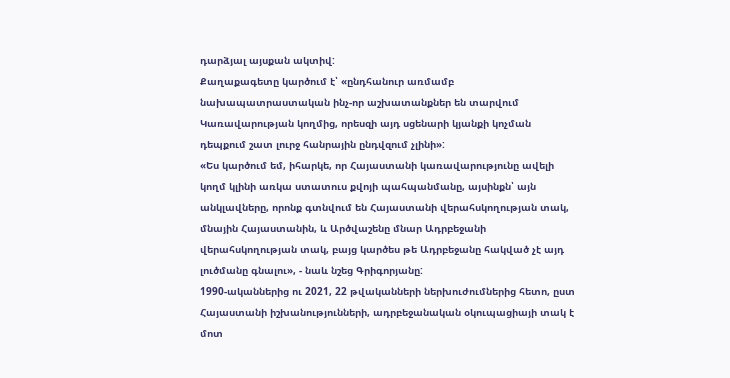դարձյալ այսքան ակտիվ:
Քաղաքագետը կարծում է՝ «ընդհանուր առմամբ նախապատրաստական ինչ-որ աշխատանքներ են տարվում Կառավարության կողմից, որեսզի այդ սցենարի կյանքի կոչման դեպքում շատ լուրջ հանրային ընդվզում չլինի»:
«Ես կարծում եմ, իհարկե, որ Հայաստանի կառավարությունը ավելի կողմ կլինի առկա ստատուս քվոյի պահպանմանը, այսինքն՝ այն անկլավները, որոնք գտնվում են Հայաստանի վերահսկողության տակ, մնային Հայաստանին, և Արծվաշենը մնար Ադրբեջանի վերահսկողության տակ, բայց կարծես թե Ադրբեջանը հակված չէ այդ լուծմանը գնալու», - նաև նշեց Գրիգորյանը:
1990-ականներից ու 2021, 22 թվականների ներխուժումներից հետո, ըստ Հայաստանի իշխանությունների, ադրբեջանական օկուպացիայի տակ է մոտ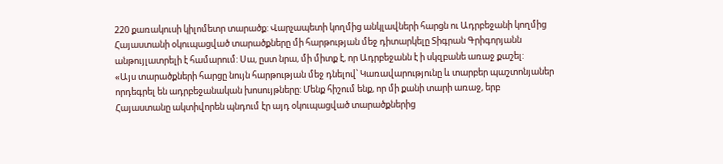220 քառակուսի կիլոմետր տարածք: Վարչապետի կողմից անկլավների հարցն ու Ադրբեջանի կողմից Հայաստանի օկուպացված տարածքները մի հարթության մեջ դիտարկելը Տիգրան Գրիգորյանն անթույլատրելի է համարում: Սա, ըստ նրա, մի միտք է, որ Ադրբեջանն է ի սկզբանե առաջ քաշել:
«Այս տարածքների հարցը նույն հարթության մեջ դնելով՝ Կառավարությունը և տարբեր պաշտոնյաներ որդեգրել են ադրբեջանական խոսույթները: Մենք հիշում ենք, որ մի քանի տարի առաջ, երբ Հայաստանը ակտիվորեն պնդում էր այդ օկուպացված տարածքներից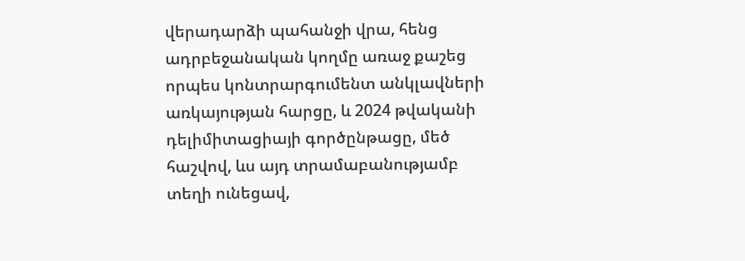վերադարձի պահանջի վրա, հենց ադրբեջանական կողմը առաջ քաշեց որպես կոնտրարգումենտ անկլավների առկայության հարցը, և 2024 թվականի դելիմիտացիայի գործընթացը, մեծ հաշվով, ևս այդ տրամաբանությամբ տեղի ունեցավ,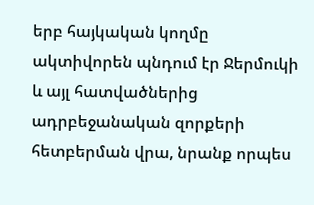երբ հայկական կողմը ակտիվորեն պնդում էր Ջերմուկի և այլ հատվածներից ադրբեջանական զորքերի հետբերման վրա, նրանք որպես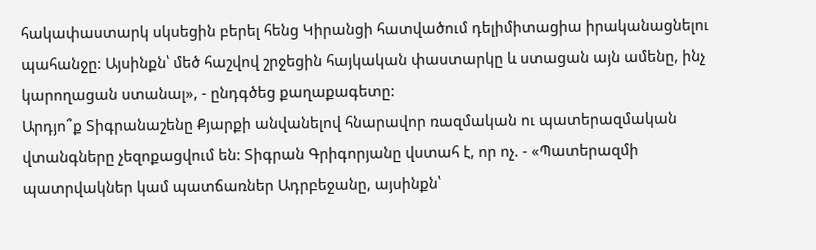հակափաստարկ սկսեցին բերել հենց Կիրանցի հատվածում դելիմիտացիա իրականացնելու պահանջը: Այսինքն՝ մեծ հաշվով շրջեցին հայկական փաստարկը և ստացան այն ամենը, ինչ կարողացան ստանալ», - ընդգծեց քաղաքագետը:
Արդյո՞ք Տիգրանաշենը Քյարքի անվանելով հնարավոր ռազմական ու պատերազմական վտանգները չեզոքացվում են: Տիգրան Գրիգորյանը վստահ է, որ ոչ. - «Պատերազմի պատրվակներ կամ պատճառներ Ադրբեջանը, այսինքն՝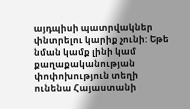այդպիսի պատրվակներ փնտրելու կարիք չունի: Եթե նման կամք լինի կամ քաղաքականության փոփոխություն տեղի ունենա Հայաստանի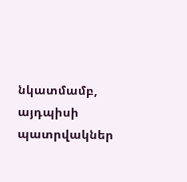նկատմամբ, այդպիսի պատրվակներ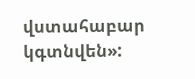վստահաբար կգտնվեն»: